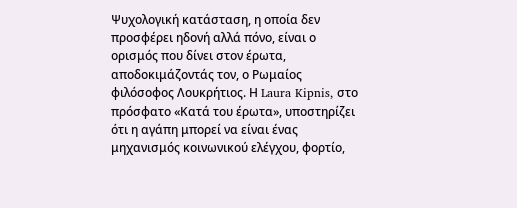Ψυχολογική κατάσταση, η οποία δεν προσφέρει ηδονή αλλά πόνο, είναι ο ορισμός που δίνει στον έρωτα, αποδοκιμάζοντάς τον, ο Ρωμαίος φιλόσοφος Λουκρήτιος. Η Laura Kipnis, στο πρόσφατο «Κατά του έρωτα», υποστηρίζει ότι η αγάπη μπορεί να είναι ένας μηχανισμός κοινωνικού ελέγχου, φορτίο,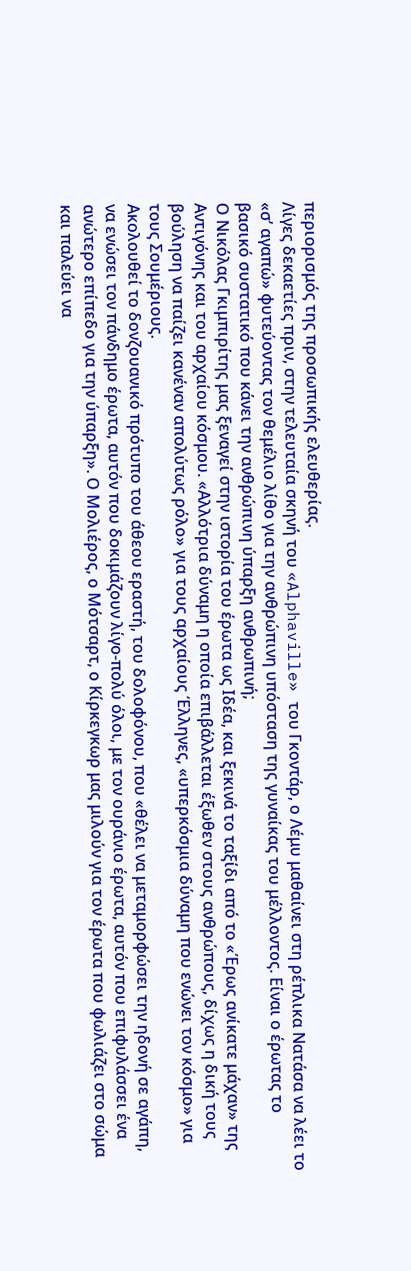περιορισμός της προσωπικής ελευθερίας.
Λίγες δεκαετίες πριν, στην τελευταία σκηνή του «Alphaville» του Γκοντάρ, ο Λέμυ μαθαίνει στη ρέπλικα Νατάσα να λέει το «σ’ αγαπώ» φυτεύοντας τον θεμέλιο λίθο για την ανθρώπινη υπόσταση της γυναίκας του μέλλοντος. Είναι ο έρωτας το βασικό συστατικό που κάνει την ανθρώπινη ύπαρξη ανθρωπινή;
Ο Νικόλας Γκιμπιρίτης μας ξεναγεί στην ιστορία του έρωτα ως Ιδέα, και ξεκινά το ταξίδι από το «Έρως ανίκατε μάχαν» της Αντιγόνης και του αρχαίου κόσμου. «Αλλότρια δύναμη η οποία επιβάλλεται έξωθεν στους ανθρώπους, δίχως η δική τους βούληση να παίζει κανέναν απολύτως ρόλο» για τους αρχαίους Έλληνες, «υπερκόσμια δύναμη που ενώνει τον κόσμο» για τους Σουμέριους.
Ακολουθεί το δονζουανικό πρότυπο του άθεου εραστή, του δολοφόνου, που «θέλει να μεταμορφώσει την ηδονή σε αγάπη, να ενώσει τον πάνδημο έρωτα, αυτόν που δοκιμάζουν λίγο-πολύ όλοι, με τον ουράνιο έρωτα, αυτόν που επιφυλάσσει ένα ανώτερο επίπεδο για την ύπαρξη». Ο Μολιέρος, ο Μότσαρτ, ο Κίρκεγκωρ μας μιλούν για τον έρωτα που φωλιάζει στο σώμα και παλεύει να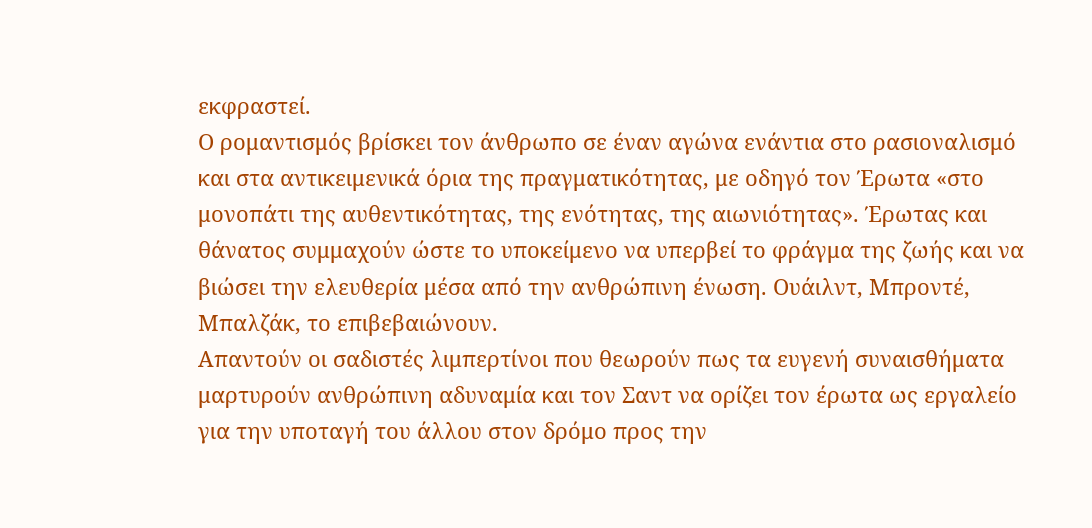εκφραστεί.
Ο ρομαντισμός βρίσκει τον άνθρωπο σε έναν αγώνα ενάντια στο ρασιοναλισμό και στα αντικειμενικά όρια της πραγματικότητας, με οδηγό τον Έρωτα «στο μονοπάτι της αυθεντικότητας, της ενότητας, της αιωνιότητας». Έρωτας και θάνατος συμμαχούν ώστε το υποκείμενο να υπερβεί το φράγμα της ζωής και να βιώσει την ελευθερία μέσα από την ανθρώπινη ένωση. Ουάιλντ, Μπροντέ, Μπαλζάκ, το επιβεβαιώνουν.
Απαντούν οι σαδιστές λιμπερτίνοι που θεωρούν πως τα ευγενή συναισθήματα μαρτυρούν ανθρώπινη αδυναμία και τον Σαντ να ορίζει τον έρωτα ως εργαλείο για την υποταγή του άλλου στον δρόμο προς την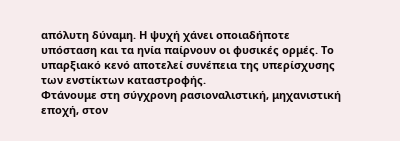απόλυτη δύναμη. Η ψυχή χάνει οποιαδήποτε υπόσταση και τα ηνία παίρνουν οι φυσικές ορμές. Το υπαρξιακό κενό αποτελεί συνέπεια της υπερίσχυσης των ενστίκτων καταστροφής.
Φτάνουμε στη σύγχρονη ρασιοναλιστική, μηχανιστική εποχή, στον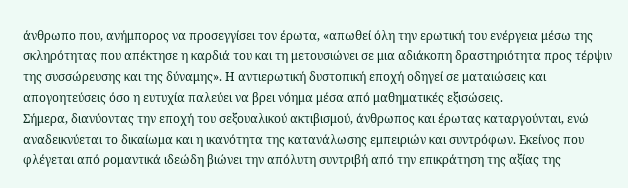άνθρωπο που, ανήμπορος να προσεγγίσει τον έρωτα, «απωθεί όλη την ερωτική του ενέργεια μέσω της σκληρότητας που απέκτησε η καρδιά του και τη μετουσιώνει σε μια αδιάκοπη δραστηριότητα προς τέρψιν της συσσώρευσης και της δύναμης». Η αντιερωτική δυστοπική εποχή οδηγεί σε ματαιώσεις και απογοητεύσεις όσο η ευτυχία παλεύει να βρει νόημα μέσα από μαθηματικές εξισώσεις.
Σήμερα, διανύοντας την εποχή του σεξουαλικού ακτιβισμού, άνθρωπος και έρωτας καταργούνται, ενώ αναδεικνύεται το δικαίωμα και η ικανότητα της κατανάλωσης εμπειριών και συντρόφων. Εκείνος που φλέγεται από ρομαντικά ιδεώδη βιώνει την απόλυτη συντριβή από την επικράτηση της αξίας της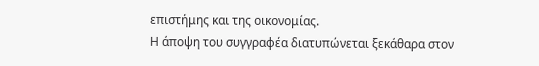επιστήμης και της οικονομίας.
Η άποψη του συγγραφέα διατυπώνεται ξεκάθαρα στον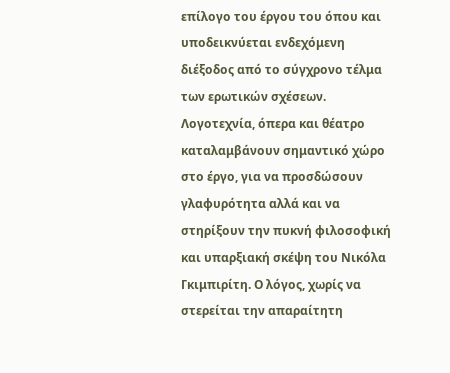επίλογο του έργου του όπου και υποδεικνύεται ενδεχόμενη διέξοδος από το σύγχρονο τέλμα των ερωτικών σχέσεων.
Λογοτεχνία, όπερα και θέατρο καταλαμβάνουν σημαντικό χώρο στο έργο, για να προσδώσουν γλαφυρότητα αλλά και να στηρίξουν την πυκνή φιλοσοφική και υπαρξιακή σκέψη του Νικόλα Γκιμπιρίτη. Ο λόγος, χωρίς να στερείται την απαραίτητη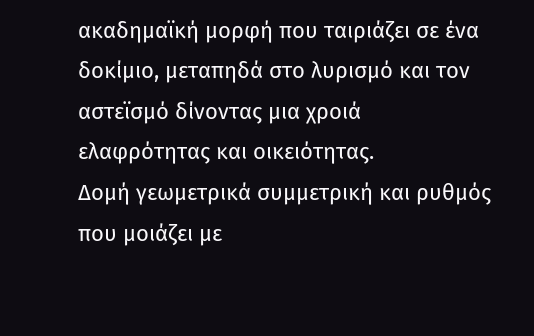ακαδημαϊκή μορφή που ταιριάζει σε ένα δοκίμιο, μεταπηδά στο λυρισμό και τον αστεϊσμό δίνοντας μια χροιά ελαφρότητας και οικειότητας.
Δομή γεωμετρικά συμμετρική και ρυθμός που μοιάζει με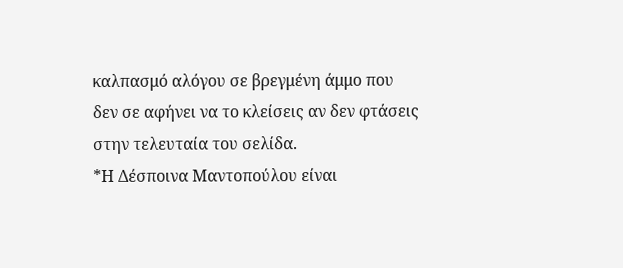καλπασμό αλόγου σε βρεγμένη άμμο που δεν σε αφήνει να το κλείσεις αν δεν φτάσεις στην τελευταία του σελίδα.
*Η Δέσποινα Μαντοπούλου είναι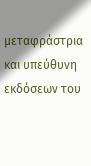μεταφράστρια και υπεύθυνη εκδόσεων του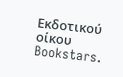Εκδοτικού οίκου Bookstars.